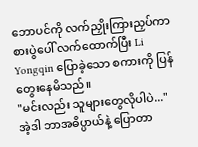ဘောပင်ကို လက်ညှိုးကြားညှပ်ကာ စားပွဲပေါ် လက်ထောက်ပြီး Li Yongqin ပြောခဲ့သော စကားကို ပြန်တွေးနေမိသည်။
"မင်းလည်း သူများတွေလိုပါပဲ..."
အဲ့ဒါ ဘာအဓိပ္ပာယ်နဲ့ ပြောတာ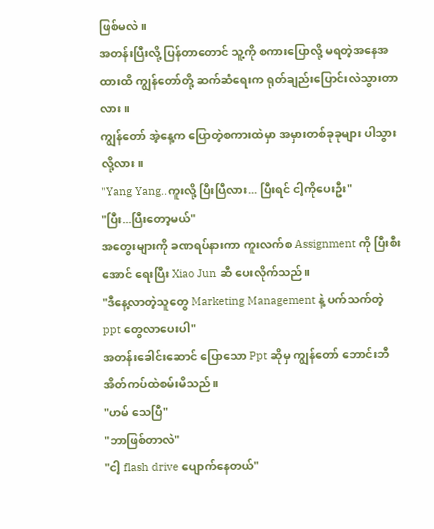ဖြစ်မလဲ။
အတန်းပြီးလို့ ပြန်တာတောင် သူ့ကို စကားပြောလို့ မရတဲ့အနေအထားထိ ကျွန်တော်တို့ ဆက်ဆံရေးက ရုတ်ချည်းပြောင်းလဲသွားတာလား။
ကျွန်တော် အဲ့နေ့က ပြောတဲ့စကားထဲမှာ အမှားတစ်ခုခုများ ပါသွားလို့လား။
"Yang Yang..ကူးလို့ ပြီးပြီလား... ပြီးရင် ငါ့ကိုပေးဦး"
"ပြီး...ပြီးတော့မယ်"
အတွေးများကို ခဏရပ်နားကာ ကူးလက်စ Assignment ကို ပြီးစီးအောင် ရေးပြီး Xiao Jun ဆီ ပေးလိုက်သည်။
"ဒီနေ့လာတဲ့သူတွေ Marketing Management နဲ့ ပက်သက်တဲ့ ppt တွေလာပေးပါ"
အတန်းခေါင်းဆောင် ပြောသော Ppt ဆိုမှ ကျွန်တော် ဘောင်းဘီအိတ်ကပ်ထဲစမ်းမိသည်။
"ဟမ် သေပြီ"
"ဘာဖြစ်တာလဲ"
"ငါ့ flash drive ပျောက်နေတယ်"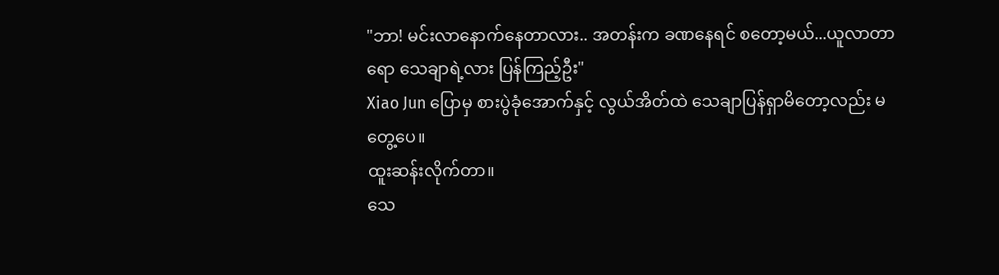"ဘာ! မင်းလာနောက်နေတာလား.. အတန်းက ခဏနေရင် စတော့မယ်...ယူလာတာရော သေချာရဲ့လား ပြန်ကြည့်ဦး"
Xiao Jun ပြောမှ စားပွဲခုံအောက်နှင့် လွယ်အိတ်ထဲ သေချာပြန်ရှာမိတော့လည်း မတွေ့ပေ။
ထူးဆန်းလိုက်တာ။
သေ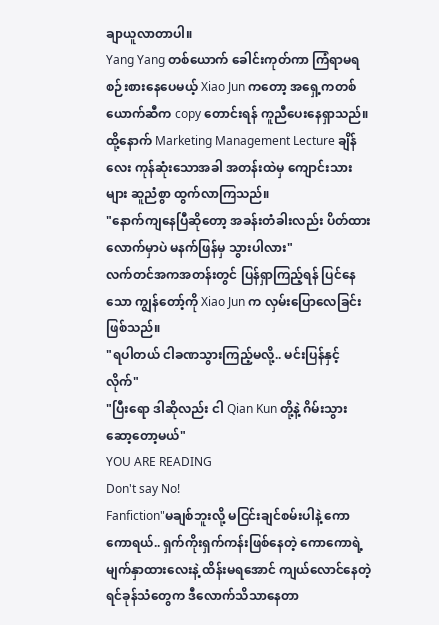ချာယူလာတာပါ။
Yang Yang တစ်ယောက် ခေါင်းကုတ်ကာ ကြံရာမရ စဉ်းစားနေပေမယ့် Xiao Jun ကတော့ အရှေ့ကတစ်ယောက်ဆီက copy တောင်းရန် ကူညီပေးနေရှာသည်။
ထို့နောက် Marketing Management Lecture ချိန်လေး ကုန်ဆုံးသောအခါ အတန်းထဲမှ ကျောင်းသားများ ဆူညံစွာ ထွက်လာကြသည်။
"နောက်ကျနေပြီဆိုတော့ အခန်းတံခါးလည်း ပိတ်ထားလောက်မှာပဲ မနက်ဖြန်မှ သွားပါလား"
လက်တင်အကအတန်းတွင် ပြန်ရှာကြည့်ရန် ပြင်နေသော ကျွန်တော့်ကို Xiao Jun က လှမ်းပြောလေခြင်းဖြစ်သည်။
"ရပါတယ် ငါခဏသွားကြည့်မလို့.. မင်းပြန်နှင့်လိုက်"
"ပြီးရော ဒါဆိုလည်း ငါ Qian Kun တို့နဲ့ ဂိမ်းသွားဆော့တော့မယ်"
YOU ARE READING
Don't say No!
Fanfiction"မချစ်ဘူးလို့ မငြင်းချင်စမ်းပါနဲ့ ကောကောရယ်.. ရှက်ကိုးရှက်ကန်းဖြစ်နေတဲ့ ကောကောရဲ့ မျက်နှာထားလေးနဲ့ ထိန်းမရအောင် ကျယ်လောင်နေတဲ့ ရင်ခုန်သံတွေက ဒီလောက်သိသာနေတာ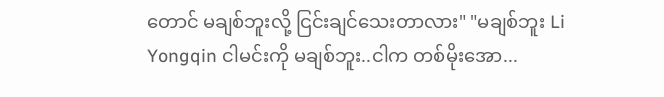တောင် မချစ်ဘူးလို့ ငြင်းချင်သေးတာလား" "မချစ်ဘူး Li Yongqin ငါမင်းကို မချစ်ဘူး..ငါက တစ်မိုးအော...